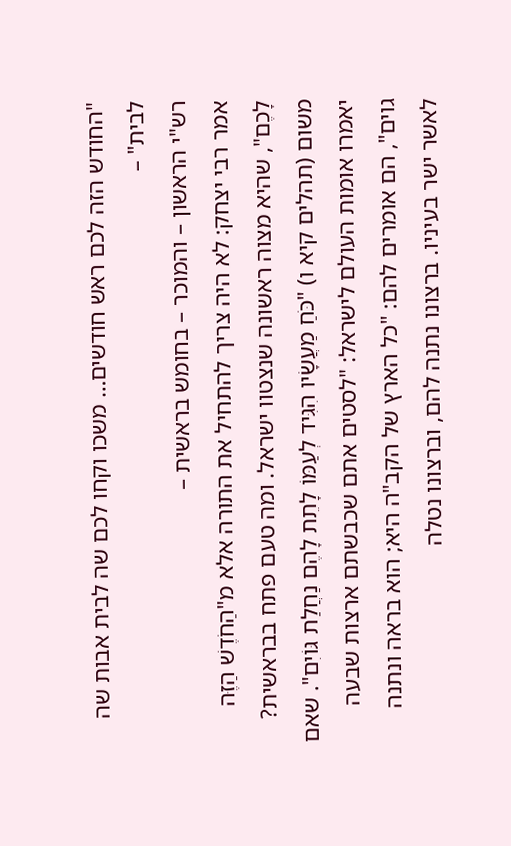"החודש הזה לכם ראש חודשים… משכו וקחו לכם שה לבית אבות שה לבית" –
רש"י הראשון – והמוכר – בחומש בראשית –
אמר רבי יצחק: לא היה צריך להתחיל את התורה אלא מ"הַחֹדֶשׁ הַזֶּה לָכֶם", שהיא מצוה ראשונה שנצטוו ישראל. ומה טעם פתח בבראשית? משום (תהלים קיא ו) "כֹּחַ מַעֲשָׂיו הִגִּיד לְעַמּוֹ לָתֵת לָהֶם נַחֲלַת גּוֹיִם". שאם יאמרו אומות העולם לישראל: "לסטים אתם שכבשתם ארצות שבעה גוים", הם אומרים להם: "כל הארץ של הקב"ה היא; הוא בראה ונתנה לאשר ישר בעיניו. ברצונו נתנה להם, וברצונו נטלה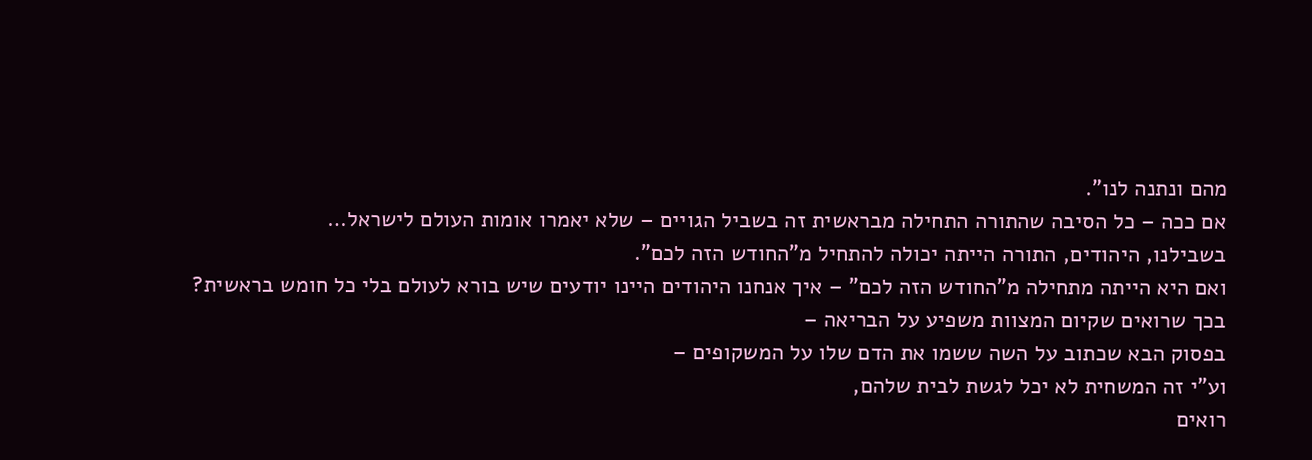מהם ונתנה לנו".
אם ככה – כל הסיבה שהתורה התחילה מבראשית זה בשביל הגויים – שלא יאמרו אומות העולם לישראל…
בשבילנו, היהודים, התורה הייתה יכולה להתחיל מ"החודש הזה לכם".
ואם היא הייתה מתחילה מ"החודש הזה לכם" – איך אנחנו היהודים היינו יודעים שיש בורא לעולם בלי כל חומש בראשית?
בכך שרואים שקיום המצוות משפיע על הבריאה –
בפסוק הבא שכתוב על השה ששמו את הדם שלו על המשקופים –
וע"י זה המשחית לא יכל לגשת לבית שלהם,
רואים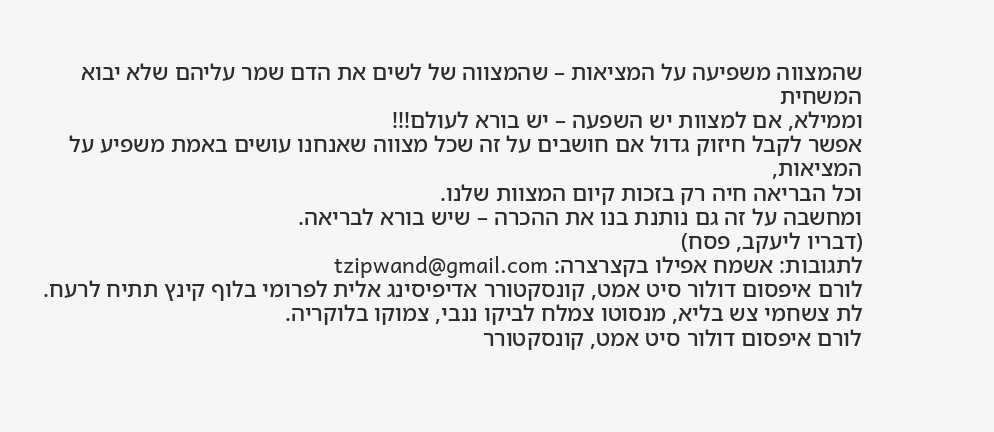שהמצווה משפיעה על המציאות – שהמצווה של לשים את הדם שמר עליהם שלא יבוא המשחית
וממילא, אם למצוות יש השפעה – יש בורא לעולם!!!
אפשר לקבל חיזוק גדול אם חושבים על זה שכל מצווה שאנחנו עושים באמת משפיע על המציאות,
וכל הבריאה חיה רק בזכות קיום המצוות שלנו.
ומחשבה על זה גם נותנת בנו את ההכרה – שיש בורא לבריאה.
(דבריו ליעקב, פסח)
לתגובות: אשמח אפילו בקצרצרה: tzipwand@gmail.com
לורם איפסום דולור סיט אמט, קונסקטורר אדיפיסינג אלית לפרומי בלוף קינץ תתיח לרעח. לת צשחמי צש בליא, מנסוטו צמלח לביקו ננבי, צמוקו בלוקריה.
לורם איפסום דולור סיט אמט, קונסקטורר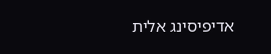אדיפיסינג אלית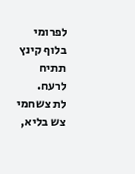לפרומי בלוף קינץ תתיח לרעח.
לת צשחמי צש בליא,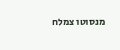מנסוטו צמלח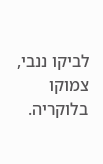לביקו ננבי, צמוקו בלוקריה.